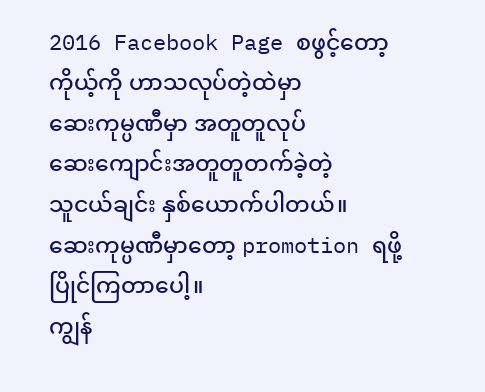2016 Facebook Page စဖွင့်တော့
ကိုယ့်ကို ဟာသလုပ်တဲ့ထဲမှာ
ဆေးကုမ္ပဏီမှာ အတူတူလုပ်
ဆေးကျောင်းအတူတူတက်ခဲ့တဲ့
သူငယ်ချင်း နှစ်ယောက်ပါတယ်။
ဆေးကုမ္ပဏီမှာတော့ promotion ရဖို့
ပြိုင်ကြတာပေါ့။
ကျွန်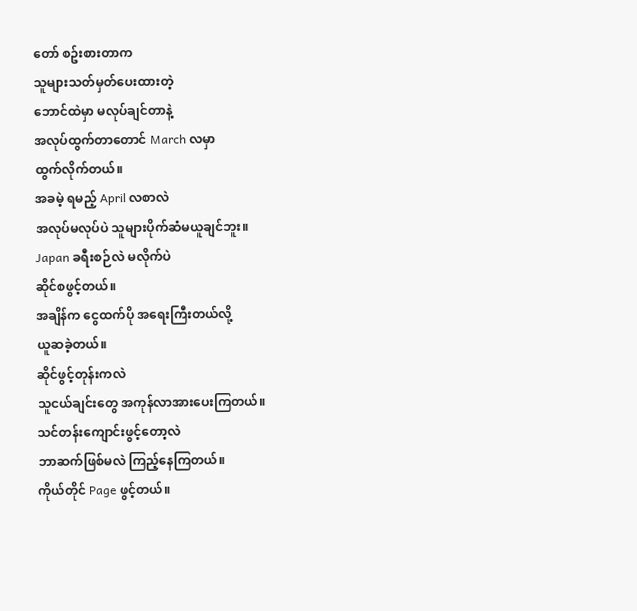တော် စဥ်းစားတာက
သူများသတ်မှတ်ပေးထားတဲ့
ဘောင်ထဲမှာ မလုပ်ချင်တာနဲ့
အလုပ်ထွက်တာတောင် March လမှာ
ထွက်လိုက်တယ်။
အခမဲ့ ရမည့် April လစာလဲ
အလုပ်မလုပ်ပဲ သူများပိုက်ဆံမယူချင်ဘူး။
Japan ခရီးစဉ်လဲ မလိုက်ပဲ
ဆိုင်စဖွင့်တယ်။
အချိန်က ငွေထက်ပို အရေးကြီးတယ်လို့
ယူဆခဲ့တယ်။
ဆိုင်ဖွင့်တုန်းကလဲ
သူငယ်ချင်းတွေ အကုန်လာအားပေးကြတယ်။
သင်တန်းကျောင်းဖွင့်တော့လဲ
ဘာဆက်ဖြစ်မလဲ ကြည့်နေကြတယ်။
ကိုယ်တိုင် Page ဖွင့်တယ်။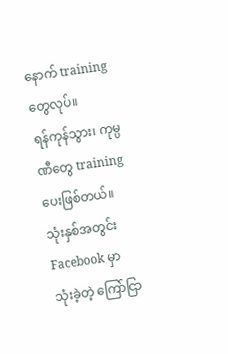နောက် training တွေလုပ်။
ရန်ကုန်သွား၊ ကုမ္ပဏီတွေ training ပေးဖြစ်တယ်။
သုံးနှစ်အတွင်း Facebook မှာ
သုံးခဲ့တဲ့ ကြော်ငြာ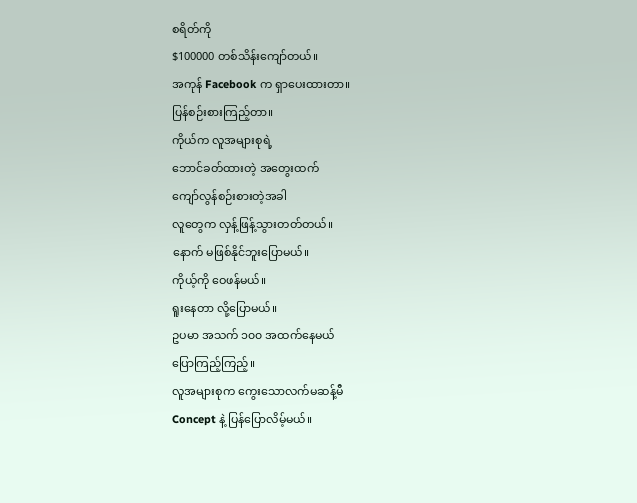စရိတ်ကို
$100000 တစ်သိန်းကျော်တယ်။
အကုန် Facebook က ရှာပေးထားတာ။
ပြန်စဉ်းစားကြည့်တာ။
ကိုယ်က လူအများစုရဲ့
ဘောင်ခတ်ထားတဲ့ အတွေးထက်
ကျော်လွန်စဉ်းစားတဲ့အခါ
လူတွေက လှန့်ဖြန့်သွားတတ်တယ်။
နောက် မဖြစ်နိုင်ဘူးပြောမယ်။
ကိုယ့်ကို ဝေဖန်မယ်။
ရူးနေတာ လို့ပြောမယ်။
ဥပမာ အသက် ၁၀၀ အထက်နေမယ်
ပြောကြည့်ကြည့်။
လူအများစုက ကွေးသောလက်မဆန့်မီ
Concept နဲ့ ပြန်ပြောလိမ့်မယ်။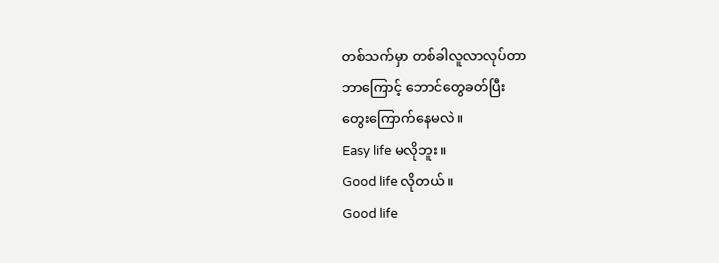တစ်သက်မှာ တစ်ခါလူလာလုပ်တာ
ဘာကြောင့် ဘောင်တွေခတ်ပြီး
တွေးကြောက်နေမလဲ။
Easy life မလိုဘူး။
Good life လိုတယ်။
Good life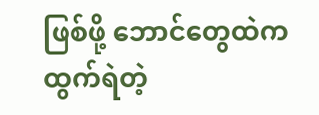ဖြစ်ဖို့ ဘောင်တွေထဲက
ထွက်ရဲတဲ့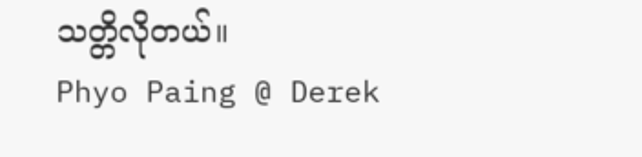သတ္တိလိုတယ်။
Phyo Paing @ Derek